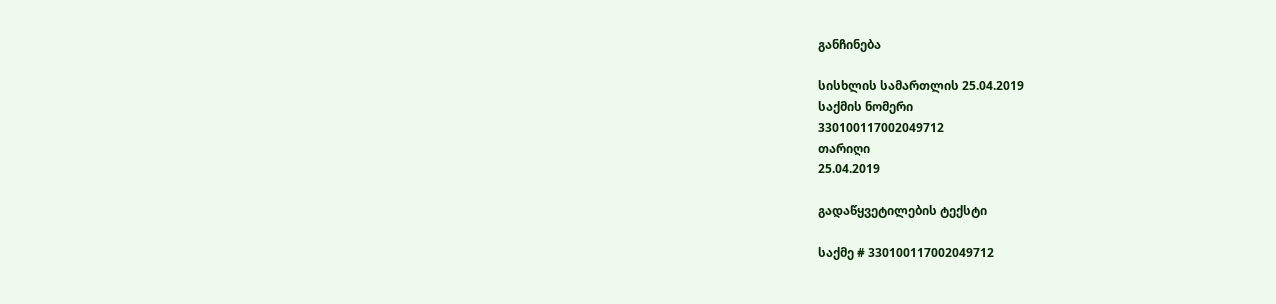განჩინება

სისხლის სამართლის 25.04.2019
საქმის ნომერი
330100117002049712
თარიღი
25.04.2019

გადაწყვეტილების ტექსტი

საქმე # 330100117002049712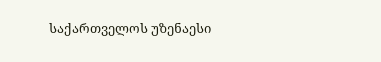საქართველოს უზენაესი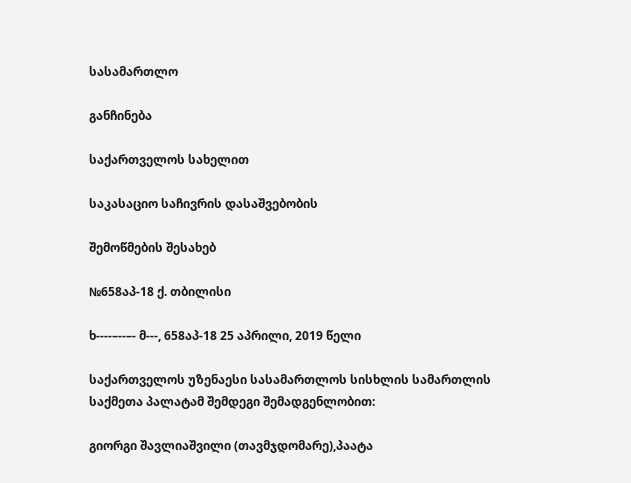სასამართლო

განჩინება

საქართველოს სახელით

საკასაციო საჩივრის დასაშვებობის

შემოწმების შესახებ

№658აპ-18 ქ. თბილისი

ხ----–--–- მ---, 658აპ-18 25 აპრილი, 2019 წელი

საქართველოს უზენაესი სასამართლოს სისხლის სამართლის საქმეთა პალატამ შემდეგი შემადგენლობით:

გიორგი შავლიაშვილი (თავმჯდომარე),პაატა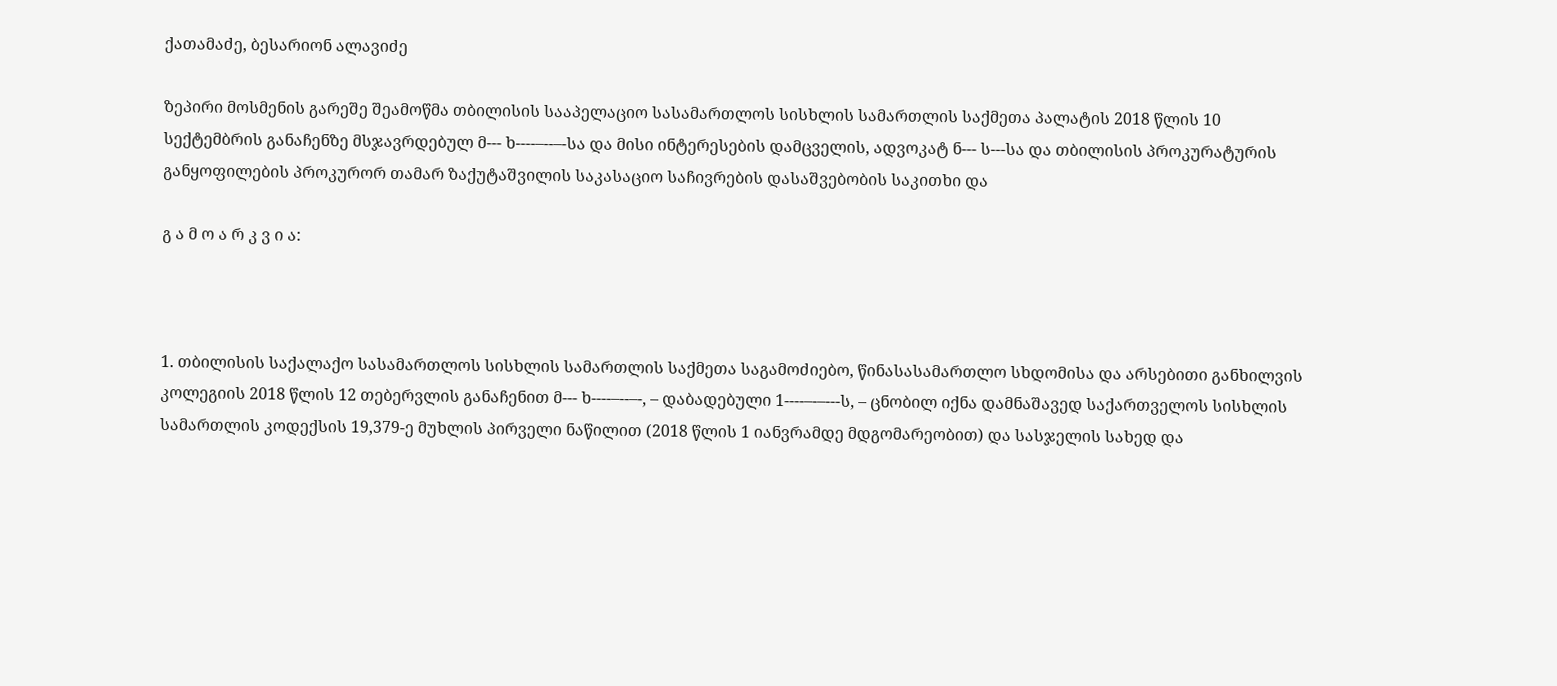ქათამაძე, ბესარიონ ალავიძე

ზეპირი მოსმენის გარეშე შეამოწმა თბილისის სააპელაციო სასამართლოს სისხლის სამართლის საქმეთა პალატის 2018 წლის 10 სექტემბრის განაჩენზე მსჯავრდებულ მ--- ხ----–--–-სა და მისი ინტერესების დამცველის, ადვოკატ ნ--- ს---სა და თბილისის პროკურატურის განყოფილების პროკურორ თამარ ზაქუტაშვილის საკასაციო საჩივრების დასაშვებობის საკითხი და

გ ა მ ო ა რ კ ვ ი ა:



1. თბილისის საქალაქო სასამართლოს სისხლის სამართლის საქმეთა საგამოძიებო, წინასასამართლო სხდომისა და არსებითი განხილვის კოლეგიის 2018 წლის 12 თებერვლის განაჩენით მ--- ხ----–--–-, – დაბადებული 1----–-–---ს, – ცნობილ იქნა დამნაშავედ საქართველოს სისხლის სამართლის კოდექსის 19,379-ე მუხლის პირველი ნაწილით (2018 წლის 1 იანვრამდე მდგომარეობით) და სასჯელის სახედ და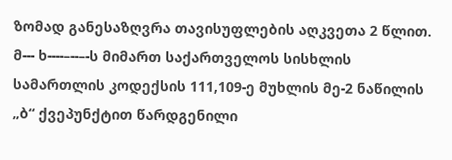ზომად განესაზღვრა თავისუფლების აღკვეთა 2 წლით. მ--- ხ----–--–-ს მიმართ საქართველოს სისხლის სამართლის კოდექსის 111,109-ე მუხლის მე-2 ნაწილის „ბ“ ქვეპუნქტით წარდგენილი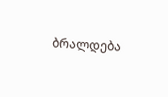ბრალდება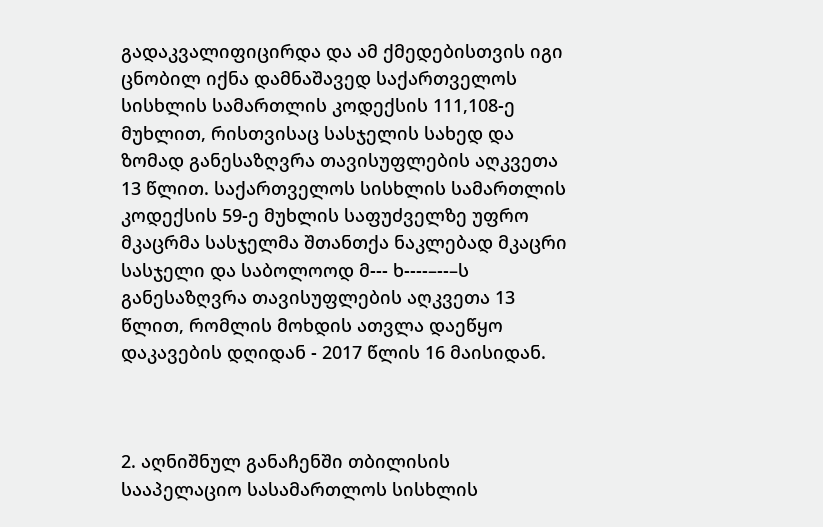გადაკვალიფიცირდა და ამ ქმედებისთვის იგი ცნობილ იქნა დამნაშავედ საქართველოს სისხლის სამართლის კოდექსის 111,108-ე მუხლით, რისთვისაც სასჯელის სახედ და ზომად განესაზღვრა თავისუფლების აღკვეთა 13 წლით. საქართველოს სისხლის სამართლის კოდექსის 59-ე მუხლის საფუძველზე უფრო მკაცრმა სასჯელმა შთანთქა ნაკლებად მკაცრი სასჯელი და საბოლოოდ მ--- ხ----–--–ს განესაზღვრა თავისუფლების აღკვეთა 13 წლით, რომლის მოხდის ათვლა დაეწყო დაკავების დღიდან - 2017 წლის 16 მაისიდან.



2. აღნიშნულ განაჩენში თბილისის სააპელაციო სასამართლოს სისხლის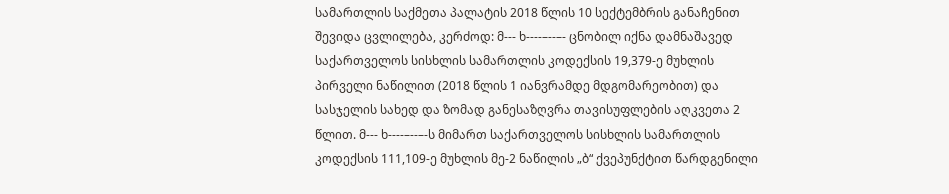სამართლის საქმეთა პალატის 2018 წლის 10 სექტემბრის განაჩენით შევიდა ცვლილება, კერძოდ: მ--- ხ----–--–- ცნობილ იქნა დამნაშავედ საქართველოს სისხლის სამართლის კოდექსის 19,379-ე მუხლის პირველი ნაწილით (2018 წლის 1 იანვრამდე მდგომარეობით) და სასჯელის სახედ და ზომად განესაზღვრა თავისუფლების აღკვეთა 2 წლით. მ--- ხ----–--–-ს მიმართ საქართველოს სისხლის სამართლის კოდექსის 111,109-ე მუხლის მე-2 ნაწილის „ბ“ ქვეპუნქტით წარდგენილი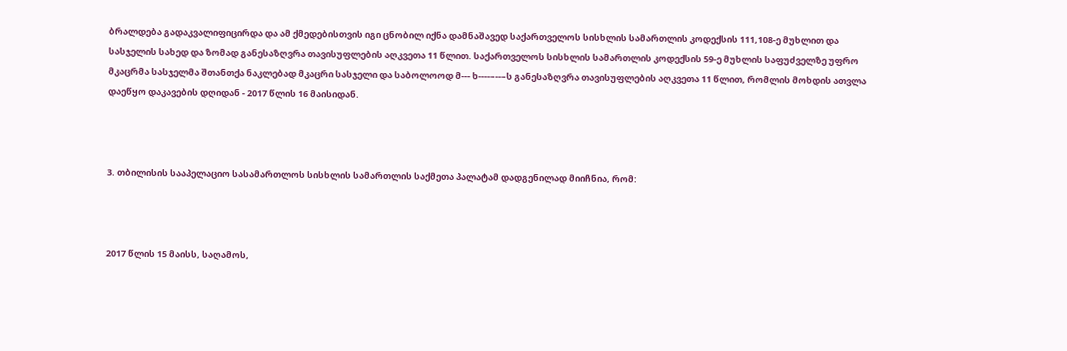ბრალდება გადაკვალიფიცირდა და ამ ქმედებისთვის იგი ცნობილ იქნა დამნაშავედ საქართველოს სისხლის სამართლის კოდექსის 111,108-ე მუხლით და სასჯელის სახედ და ზომად განესაზღვრა თავისუფლების აღკვეთა 11 წლით. საქართველოს სისხლის სამართლის კოდექსის 59-ე მუხლის საფუძველზე უფრო მკაცრმა სასჯელმა შთანთქა ნაკლებად მკაცრი სასჯელი და საბოლოოდ მ--- ხ----–--–ს განესაზღვრა თავისუფლების აღკვეთა 11 წლით, რომლის მოხდის ათვლა დაეწყო დაკავების დღიდან - 2017 წლის 16 მაისიდან.



3. თბილისის სააპელაციო სასამართლოს სისხლის სამართლის საქმეთა პალატამ დადგენილად მიიჩნია, რომ:



2017 წლის 15 მაისს, საღამოს,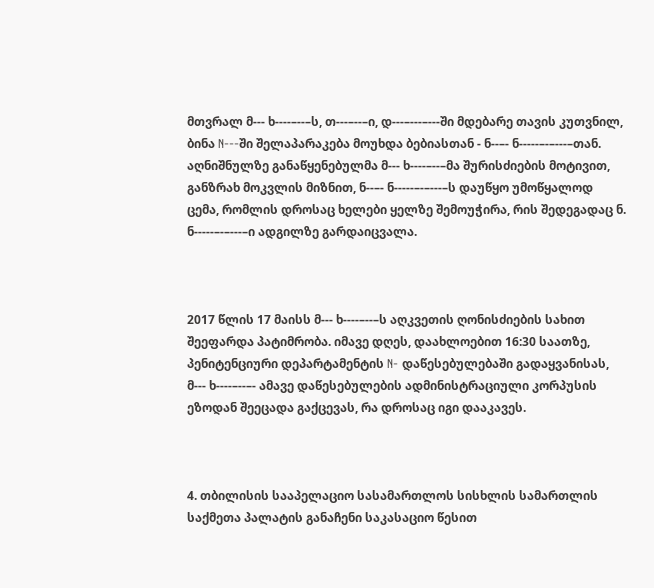მთვრალ მ--- ხ----–--–ს, თ---–--–ი, დ---–---–---ში მდებარე თავის კუთვნილ, ბინა N---ში შელაპარაკება მოუხდა ბებიასთან - ნ--–- ნ-----–-–---–თან. აღნიშნულზე განაწყენებულმა მ--- ხ----–--–მა შურისძიების მოტივით, განზრახ მოკვლის მიზნით, ნ--–- ნ-----–-–---–ს დაუწყო უმოწყალოდ ცემა, რომლის დროსაც ხელები ყელზე შემოუჭირა, რის შედეგადაც ნ. ნ-----–-–---–ი ადგილზე გარდაიცვალა.



2017 წლის 17 მაისს მ--- ხ----–--–ს აღკვეთის ღონისძიების სახით შეეფარდა პატიმრობა. იმავე დღეს, დაახლოებით 16:30 საათზე, პენიტენციური დეპარტამენტის N- დაწესებულებაში გადაყვანისას, მ--- ხ----–--–- ამავე დაწესებულების ადმინისტრაციული კორპუსის ეზოდან შეეცადა გაქცევას, რა დროსაც იგი დააკავეს.



4. თბილისის სააპელაციო სასამართლოს სისხლის სამართლის საქმეთა პალატის განაჩენი საკასაციო წესით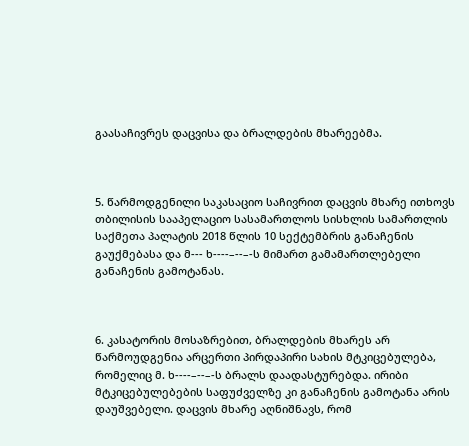გაასაჩივრეს დაცვისა და ბრალდების მხარეებმა.



5. წარმოდგენილი საკასაციო საჩივრით დაცვის მხარე ითხოვს თბილისის სააპელაციო სასამართლოს სისხლის სამართლის საქმეთა პალატის 2018 წლის 10 სექტემბრის განაჩენის გაუქმებასა და მ--- ხ----–--–-ს მიმართ გამამართლებელი განაჩენის გამოტანას.



6. კასატორის მოსაზრებით, ბრალდების მხარეს არ წარმოუდგენია არცერთი პირდაპირი სახის მტკიცებულება, რომელიც მ. ხ----–--–-ს ბრალს დაადასტურებდა. ირიბი მტკიცებულებების საფუძველზე კი განაჩენის გამოტანა არის დაუშვებელი. დაცვის მხარე აღნიშნავს, რომ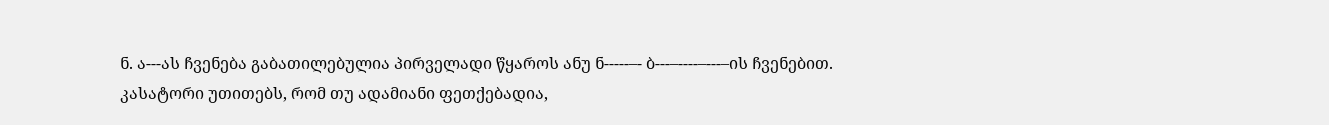ნ. ა---ას ჩვენება გაბათილებულია პირველადი წყაროს ანუ ნ-----–- ბ---–----–---–ის ჩვენებით. კასატორი უთითებს, რომ თუ ადამიანი ფეთქებადია,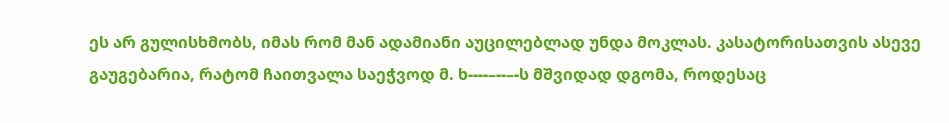ეს არ გულისხმობს, იმას რომ მან ადამიანი აუცილებლად უნდა მოკლას. კასატორისათვის ასევე გაუგებარია, რატომ ჩაითვალა საეჭვოდ მ. ხ----–--–-ს მშვიდად დგომა, როდესაც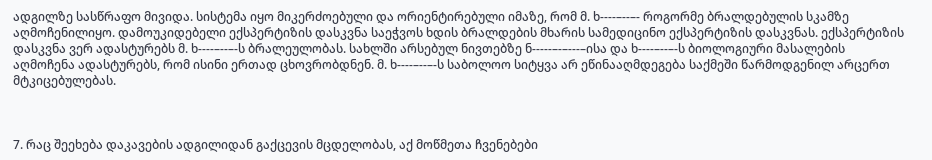ადგილზე სასწრაფო მივიდა. სისტემა იყო მიკერძოებული და ორიენტირებული იმაზე, რომ მ. ხ----–--–- როგორმე ბრალდებულის სკამზე აღმოჩენილიყო. დამოუკიდებელი ექსპერტიზის დასკვნა საეჭვოს ხდის ბრალდების მხარის სამედიცინო ექსპერტიზის დასკვნას. ექსპერტიზის დასკვნა ვერ ადასტურებს მ. ხ----–--–-ს ბრალეულობას. სახლში არსებულ ნივთებზე ნ-----–-–---–ისა და ხ----–--–-ს ბიოლოგიური მასალების აღმოჩენა ადასტურებს, რომ ისინი ერთად ცხოვრობდნენ. მ. ხ----–--–-ს საბოლოო სიტყვა არ ეწინააღმდეგება საქმეში წარმოდგენილ არცერთ მტკიცებულებას.



7. რაც შეეხება დაკავების ადგილიდან გაქცევის მცდელობას, აქ მოწმეთა ჩვენებები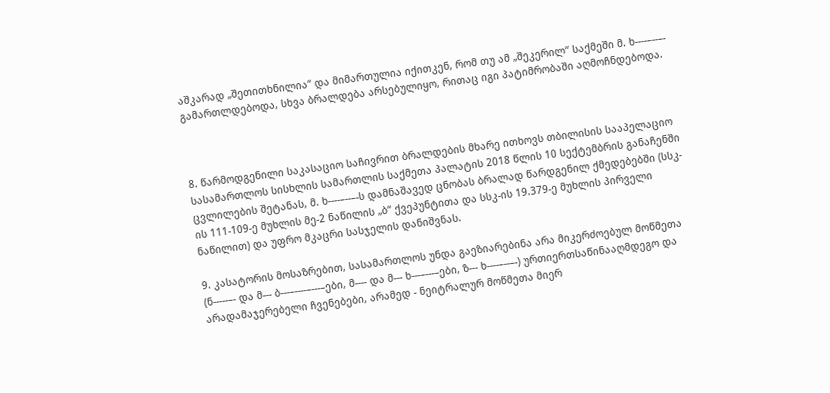აშკარად „შეთითხნილია“ და მიმართულია იქითკენ, რომ თუ ამ „შეკერილ“ საქმეში მ. ხ----–--–- გამართლდებოდა, სხვა ბრალდება არსებულიყო, რითაც იგი პატიმრობაში აღმოჩნდებოდა.



8. წარმოდგენილი საკასაციო საჩივრით ბრალდების მხარე ითხოვს თბილისის სააპელაციო სასამართლოს სისხლის სამართლის საქმეთა პალატის 2018 წლის 10 სექტემბრის განაჩენში ცვლილების შეტანას, მ. ხ----–--–-ს დამნაშავედ ცნობას ბრალად წარდგენილ ქმედებებში (სსკ-ის 111-109-ე მუხლის მე-2 ნაწილის „ბ“ ქვეპუნტითა და სსკ-ის 19.379-ე მუხლის პირველი ნაწილით) და უფრო მკაცრი სასჯელის დანიშვნას.

9. კასატორის მოსაზრებით, სასამართლოს უნდა გაეზიარებინა არა მიკერძოებულ მოწმეთა (ნ-----–- და მ--- ბ---–----–---–ები, მ---- და მ--- ხ---–---–ები, ზ--- ხ----–--–-) ურთიერთსაწინააღმდეგო და არადამაჯერებელი ჩვენებები, არამედ - ნეიტრალურ მოწმეთა მიერ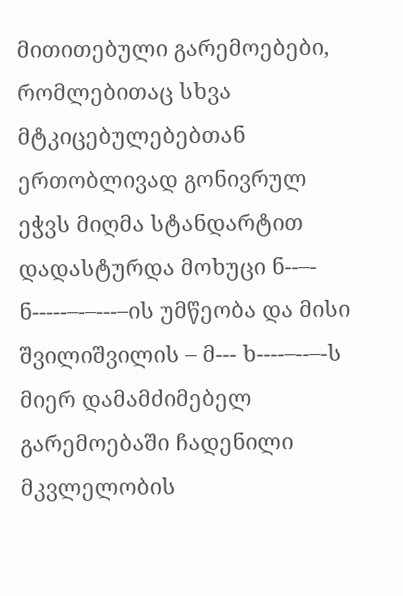მითითებული გარემოებები, რომლებითაც სხვა მტკიცებულებებთან ერთობლივად გონივრულ ეჭვს მიღმა სტანდარტით დადასტურდა მოხუცი ნ--–- ნ-----–-–---–ის უმწეობა და მისი შვილიშვილის – მ--- ხ----–--–-ს მიერ დამამძიმებელ გარემოებაში ჩადენილი მკვლელობის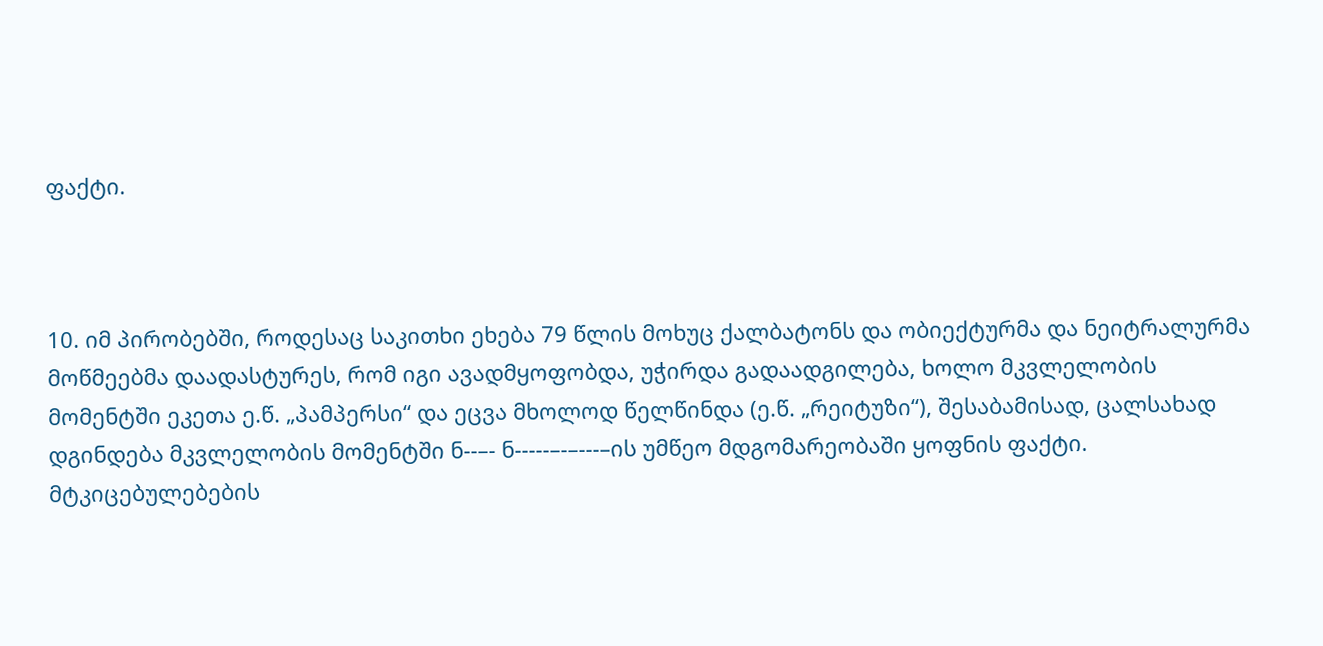ფაქტი.



10. იმ პირობებში, როდესაც საკითხი ეხება 79 წლის მოხუც ქალბატონს და ობიექტურმა და ნეიტრალურმა მოწმეებმა დაადასტურეს, რომ იგი ავადმყოფობდა, უჭირდა გადაადგილება, ხოლო მკვლელობის მომენტში ეკეთა ე.წ. „პამპერსი“ და ეცვა მხოლოდ წელწინდა (ე.წ. „რეიტუზი“), შესაბამისად, ცალსახად დგინდება მკვლელობის მომენტში ნ--–- ნ-----–-–---–ის უმწეო მდგომარეობაში ყოფნის ფაქტი. მტკიცებულებების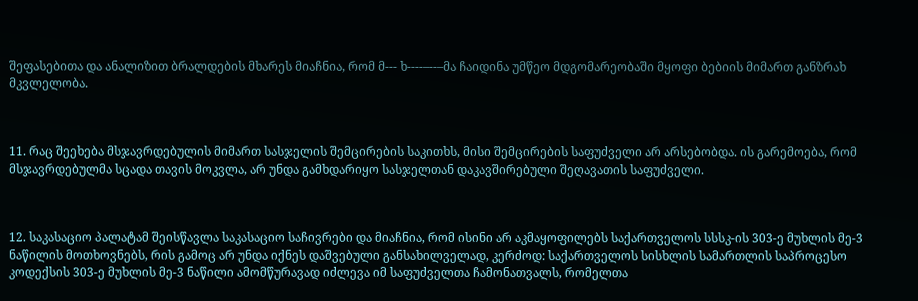შეფასებითა და ანალიზით ბრალდების მხარეს მიაჩნია, რომ მ--- ხ----–--–მა ჩაიდინა უმწეო მდგომარეობაში მყოფი ბებიის მიმართ განზრახ მკვლელობა.



11. რაც შეეხება მსჯავრდებულის მიმართ სასჯელის შემცირების საკითხს, მისი შემცირების საფუძველი არ არსებობდა. ის გარემოება, რომ მსჯავრდებულმა სცადა თავის მოკვლა, არ უნდა გამხდარიყო სასჯელთან დაკავშირებული შეღავათის საფუძველი.



12. საკასაციო პალატამ შეისწავლა საკასაციო საჩივრები და მიაჩნია, რომ ისინი არ აკმაყოფილებს საქართველოს სსსკ-ის 303-ე მუხლის მე-3 ნაწილის მოთხოვნებს, რის გამოც არ უნდა იქნეს დაშვებული განსახილველად, კერძოდ: საქართველოს სისხლის სამართლის საპროცესო კოდექსის 303-ე მუხლის მე-3 ნაწილი ამომწურავად იძლევა იმ საფუძველთა ჩამონათვალს, რომელთა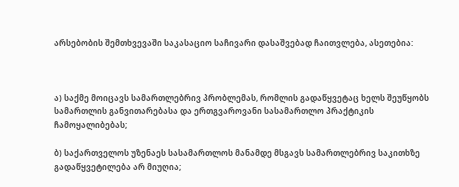არსებობის შემთხვევაში საკასაციო საჩივარი დასაშვებად ჩაითვლება, ასეთებია:



ა) საქმე მოიცავს სამართლებრივ პრობლემას, რომლის გადაწყვეტაც ხელს შეუწყობს სამართლის განვითარებასა და ერთგვაროვანი სასამართლო პრაქტიკის ჩამოყალიბებას;

ბ) საქართველოს უზენაეს სასამართლოს მანამდე მსგავს სამართლებრივ საკითხზე გადაწყვეტილება არ მიუღია;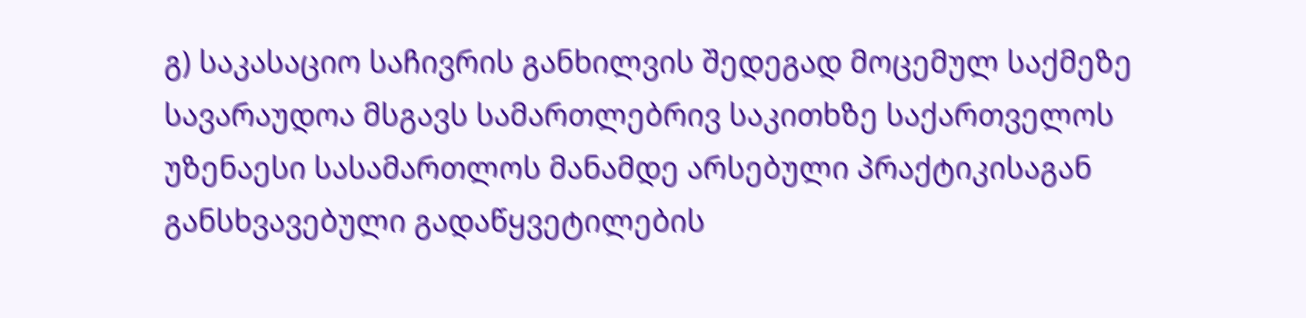გ) საკასაციო საჩივრის განხილვის შედეგად მოცემულ საქმეზე სავარაუდოა მსგავს სამართლებრივ საკითხზე საქართველოს უზენაესი სასამართლოს მანამდე არსებული პრაქტიკისაგან განსხვავებული გადაწყვეტილების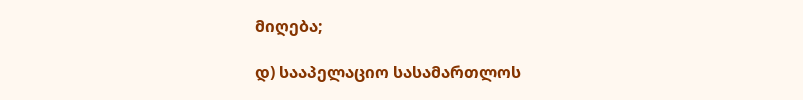მიღება;

დ) სააპელაციო სასამართლოს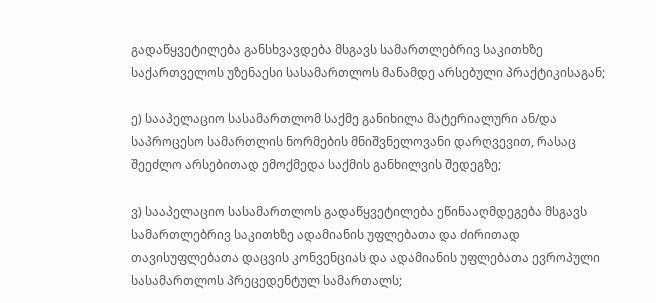გადაწყვეტილება განსხვავდება მსგავს სამართლებრივ საკითხზე საქართველოს უზენაესი სასამართლოს მანამდე არსებული პრაქტიკისაგან;

ე) სააპელაციო სასამართლომ საქმე განიხილა მატერიალური ან/და საპროცესო სამართლის ნორმების მნიშვნელოვანი დარღვევით, რასაც შეეძლო არსებითად ემოქმედა საქმის განხილვის შედეგზე;

ვ) სააპელაციო სასამართლოს გადაწყვეტილება ეწინააღმდეგება მსგავს სამართლებრივ საკითხზე ადამიანის უფლებათა და ძირითად თავისუფლებათა დაცვის კონვენციას და ადამიანის უფლებათა ევროპული სასამართლოს პრეცედენტულ სამართალს;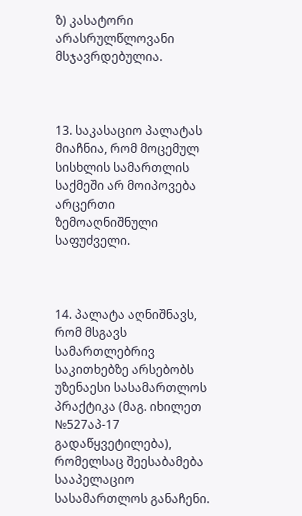ზ) კასატორი არასრულწლოვანი მსჯავრდებულია.



13. საკასაციო პალატას მიაჩნია, რომ მოცემულ სისხლის სამართლის საქმეში არ მოიპოვება არცერთი ზემოაღნიშნული საფუძველი.



14. პალატა აღნიშნავს, რომ მსგავს სამართლებრივ საკითხებზე არსებობს უზენაესი სასამართლოს პრაქტიკა (მაგ. იხილეთ №527აპ-17 გადაწყვეტილება), რომელსაც შეესაბამება სააპელაციო სასამართლოს განაჩენი.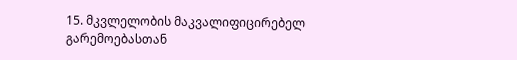15. მკვლელობის მაკვალიფიცირებელ გარემოებასთან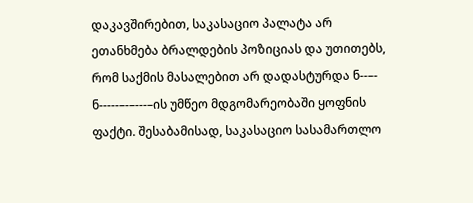დაკავშირებით, საკასაციო პალატა არ ეთანხმება ბრალდების პოზიციას და უთითებს, რომ საქმის მასალებით არ დადასტურდა ნ--–- ნ-----–-–---–ის უმწეო მდგომარეობაში ყოფნის ფაქტი. შესაბამისად, საკასაციო სასამართლო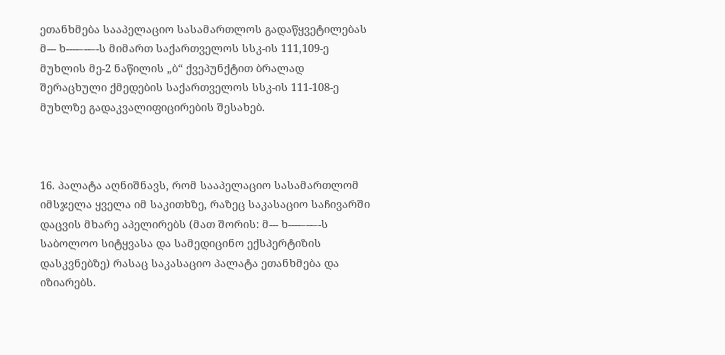ეთანხმება სააპელაციო სასამართლოს გადაწყვეტილებას მ--- ხ----–--–-ს მიმართ საქართველოს სსკ-ის 111,109-ე მუხლის მე-2 ნაწილის „ბ“ ქვეპუნქტით ბრალად შერაცხული ქმედების საქართველოს სსკ-ის 111-108-ე მუხლზე გადაკვალიფიცირების შესახებ.



16. პალატა აღნიშნავს, რომ სააპელაციო სასამართლომ იმსჯელა ყველა იმ საკითხზე, რაზეც საკასაციო საჩივარში დაცვის მხარე აპელირებს (მათ შორის: მ--- ხ----–--–-ს საბოლოო სიტყვასა და სამედიცინო ექსპერტიზის დასკვნებზე) რასაც საკასაციო პალატა ეთანხმება და იზიარებს.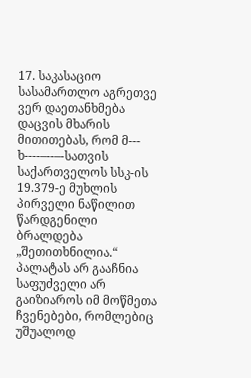17. საკასაციო სასამართლო აგრეთვე ვერ დაეთანხმება დაცვის მხარის მითითებას, რომ მ--- ხ----–--–-სათვის საქართველოს სსკ-ის 19.379-ე მუხლის პირველი ნაწილით წარდგენილი ბრალდება „შეთითხნილია.“ პალატას არ გააჩნია საფუძველი არ გაიზიაროს იმ მოწმეთა ჩვენებები, რომლებიც უშუალოდ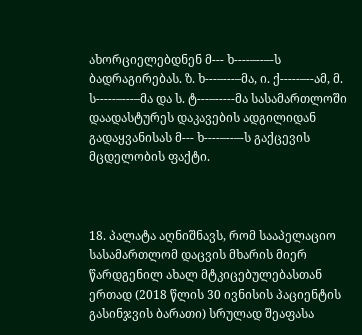ახორციელებდნენ მ--- ხ----–--–-ს ბადრაგირებას. ზ. ხ---–---–მა, ი. ქ-----–--ამ, მ. ს-----–---–მა და ს. ტ---–-----მა სასამართლოში დაადასტურეს დაკავების ადგილიდან გადაყვანისას მ--- ხ----–--–-ს გაქცევის მცდელობის ფაქტი.



18. პალატა აღნიშნავს, რომ სააპელაციო სასამართლომ დაცვის მხარის მიერ წარდგენილ ახალ მტკიცებულებასთან ერთად (2018 წლის 30 ივნისის პაციენტის გასინჯვის ბარათი) სრულად შეაფასა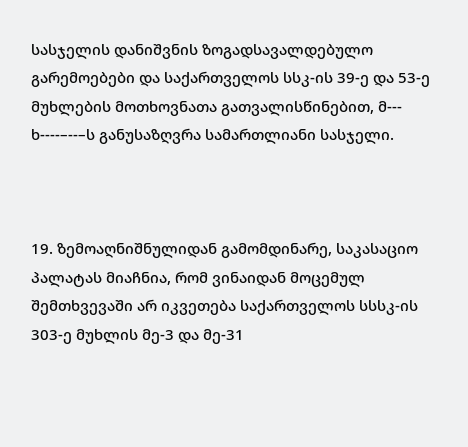სასჯელის დანიშვნის ზოგადსავალდებულო გარემოებები და საქართველოს სსკ-ის 39-ე და 53-ე მუხლების მოთხოვნათა გათვალისწინებით, მ--- ხ----–--–ს განუსაზღვრა სამართლიანი სასჯელი.



19. ზემოაღნიშნულიდან გამომდინარე, საკასაციო პალატას მიაჩნია, რომ ვინაიდან მოცემულ შემთხვევაში არ იკვეთება საქართველოს სსსკ-ის 303-ე მუხლის მე-3 და მე-31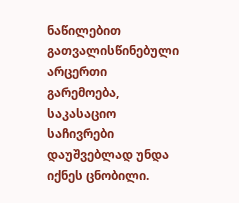ნაწილებით გათვალისწინებული არცერთი გარემოება, საკასაციო საჩივრები დაუშვებლად უნდა იქნეს ცნობილი.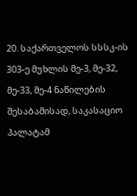20. საქართველოს სსსკ-ის 303-ე მუხლის მე-3, მე-32, მე-33, მე-4 ნაწილების შესაბამისად, საკასაციო პალატამ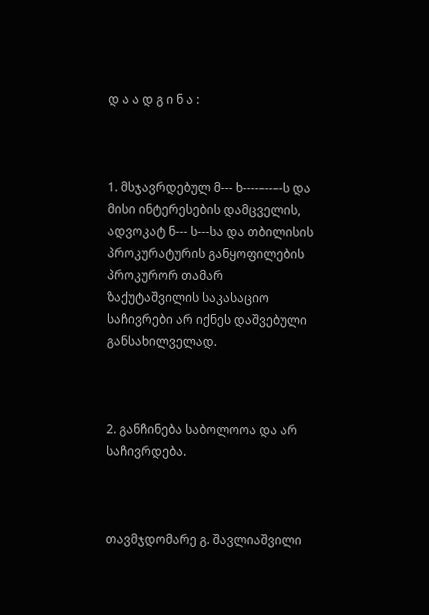დ ა ა დ გ ი ნ ა :



1. მსჯავრდებულ მ--- ხ----–--–-ს და მისი ინტერესების დამცველის, ადვოკატ ნ--- ს---სა და თბილისის პროკურატურის განყოფილების პროკურორ თამარ ზაქუტაშვილის საკასაციო საჩივრები არ იქნეს დაშვებული განსახილველად.



2. განჩინება საბოლოოა და არ საჩივრდება.



თავმჯდომარე გ. შავლიაშვილი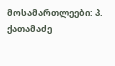მოსამართლეები: პ. ქათამაძე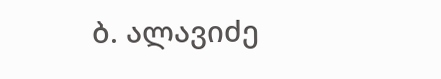ბ. ალავიძე